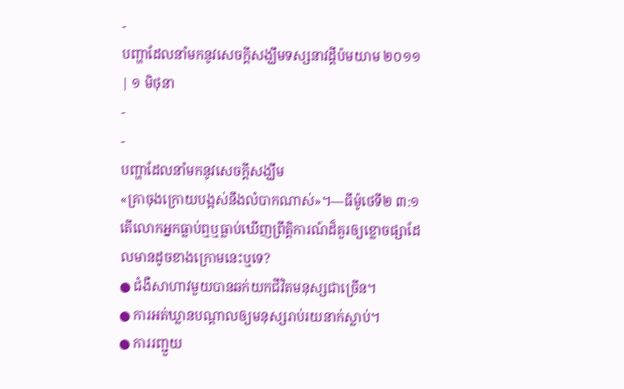-
បញ្ហាដែលនាំមកនូវសេចក្ដីសង្ឃឹមទស្សនាវដ្ដីប៉មយាម ២០១១ | ១ មិថុនា
-
-
បញ្ហាដែលនាំមកនូវសេចក្ដីសង្ឃឹម
«គ្រាចុងក្រោយបង្អស់នឹងលំបាកណាស់»។—ធីម៉ូថេទី២ ៣:១
តើលោកអ្នកធ្លាប់ឮឬធ្លាប់ឃើញព្រឹត្ដិការណ៍ដ៏គួរឲ្យខ្លោចផ្សាដែលមានដូចខាងក្រោមនេះឬទេ?
● ជំងឺសាហាវមួយបានឆក់យកជីវិតមនុស្សជាច្រើន។
● ការអត់ឃ្លានបណ្ដាលឲ្យមនុស្សរាប់រយនាក់ស្លាប់។
● ការរញ្ជួយ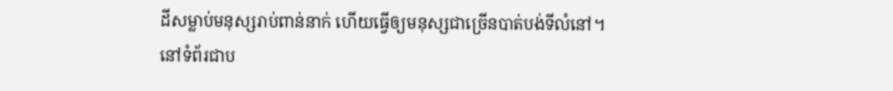ដីសម្លាប់មនុស្សរាប់ពាន់នាក់ ហើយធ្វើឲ្យមនុស្សជាច្រើនបាត់បង់ទីលំនៅ។
នៅទំព័រជាប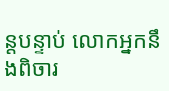ន្តបន្ទាប់ លោកអ្នកនឹងពិចារ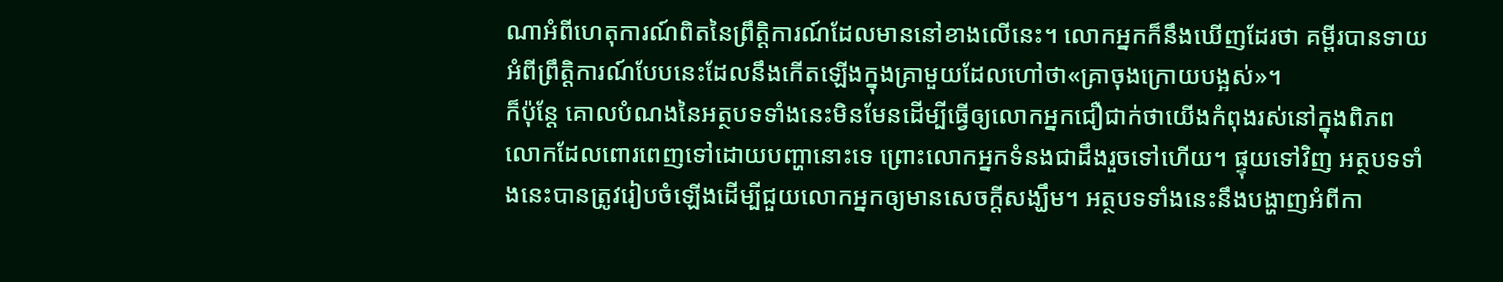ណាអំពីហេតុការណ៍ពិតនៃព្រឹត្ដិការណ៍ដែលមាននៅខាងលើនេះ។ លោកអ្នកក៏នឹងឃើញដែរថា គម្ពីរបានទាយអំពីព្រឹត្ដិការណ៍បែបនេះដែលនឹងកើតឡើងក្នុងគ្រាមួយដែលហៅថា«គ្រាចុងក្រោយបង្អស់»។
ក៏ប៉ុន្តែ គោលបំណងនៃអត្ថបទទាំងនេះមិនមែនដើម្បីធ្វើឲ្យលោកអ្នកជឿជាក់ថាយើងកំពុងរស់នៅក្នុងពិភពលោកដែលពោរពេញទៅដោយបញ្ហានោះទេ ព្រោះលោកអ្នកទំនងជាដឹងរួចទៅហើយ។ ផ្ទុយទៅវិញ អត្ថបទទាំងនេះបានត្រូវរៀបចំឡើងដើម្បីជួយលោកអ្នកឲ្យមានសេចក្ដីសង្ឃឹម។ អត្ថបទទាំងនេះនឹងបង្ហាញអំពីកា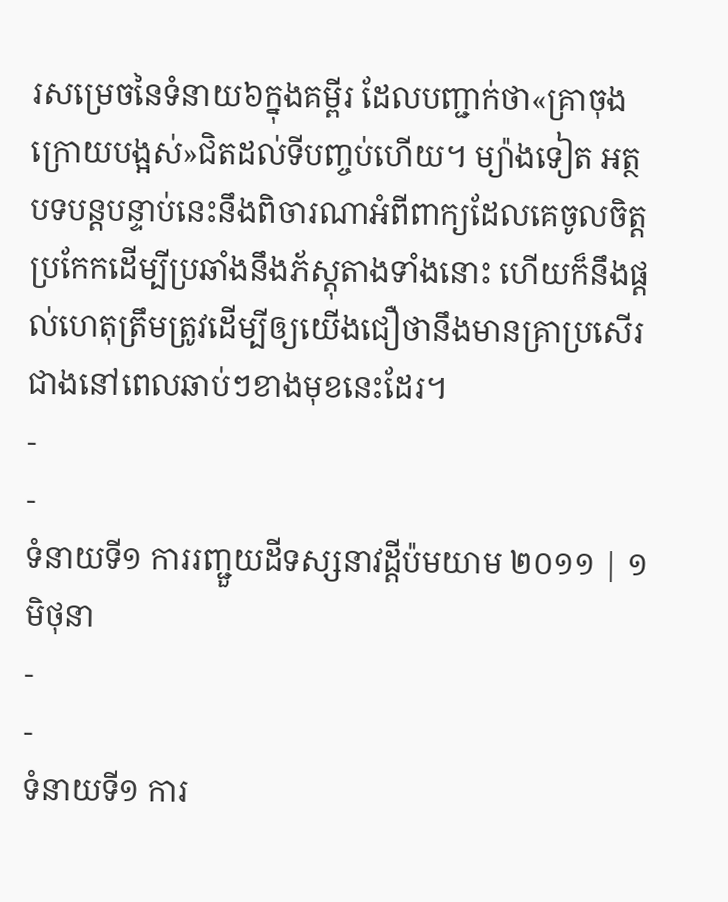រសម្រេចនៃទំនាយ៦ក្នុងគម្ពីរ ដែលបញ្ជាក់ថា«គ្រាចុងក្រោយបង្អស់»ជិតដល់ទីបញ្ចប់ហើយ។ ម្យ៉ាងទៀត អត្ថបទបន្តបន្ទាប់នេះនឹងពិចារណាអំពីពាក្យដែលគេចូលចិត្តប្រកែកដើម្បីប្រឆាំងនឹងភ័ស្តុតាងទាំងនោះ ហើយក៏នឹងផ្ដល់ហេតុត្រឹមត្រូវដើម្បីឲ្យយើងជឿថានឹងមានគ្រាប្រសើរជាងនៅពេលឆាប់ៗខាងមុខនេះដែរ។
-
-
ទំនាយទី១ ការរញ្ជួយដីទស្សនាវដ្ដីប៉មយាម ២០១១ | ១ មិថុនា
-
-
ទំនាយទី១ ការ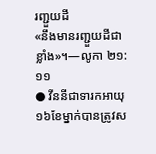រញ្ជួយដី
«នឹងមានរញ្ជួយដីជាខ្លាំង»។—លូកា ២១:១១
● វីននីជាទារកអាយុ១៦ខែម្នាក់បានត្រូវស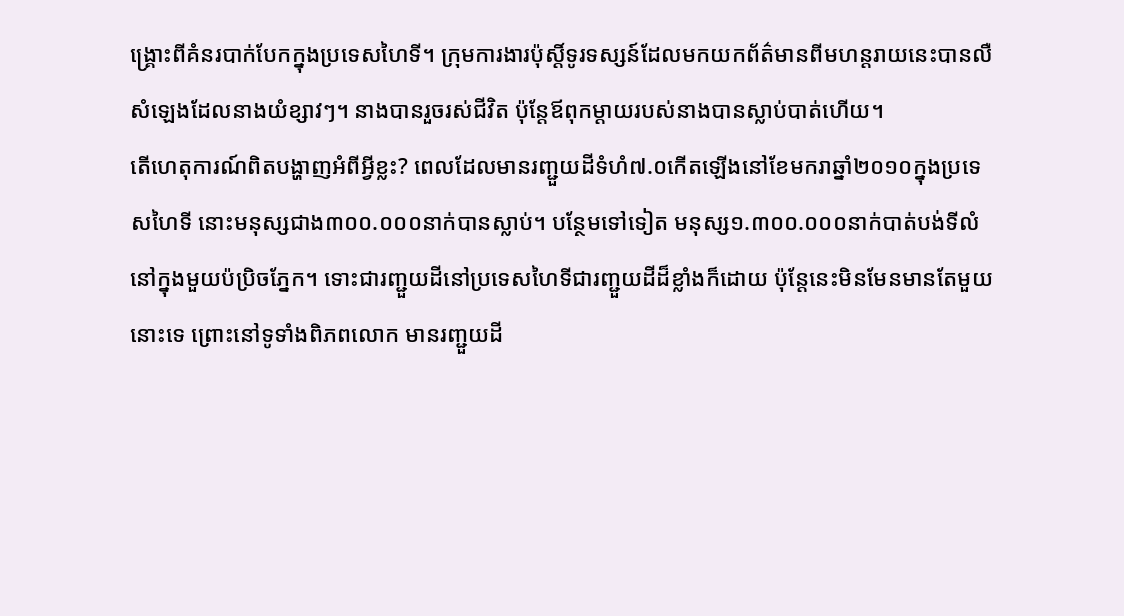ង្គ្រោះពីគំនរបាក់បែកក្នុងប្រទេសហៃទី។ ក្រុមការងារប៉ុស្តិ៍ទូរទស្សន៍ដែលមកយកព័ត៌មានពីមហន្តរាយនេះបានលឺសំឡេងដែលនាងយំខ្សាវៗ។ នាងបានរួចរស់ជីវិត ប៉ុន្តែឪពុកម្ដាយរបស់នាងបានស្លាប់បាត់ហើយ។
តើហេតុការណ៍ពិតបង្ហាញអំពីអ្វីខ្លះ? ពេលដែលមានរញ្ជួយដីទំហំ៧.០កើតឡើងនៅខែមករាឆ្នាំ២០១០ក្នុងប្រទេសហៃទី នោះមនុស្សជាង៣០០.០០០នាក់បានស្លាប់។ បន្ថែមទៅទៀត មនុស្ស១.៣០០.០០០នាក់បាត់បង់ទីលំនៅក្នុងមួយប៉ប្រិចភ្នែក។ ទោះជារញ្ជួយដីនៅប្រទេសហៃទីជារញ្ជួយដីដ៏ខ្លាំងក៏ដោយ ប៉ុន្តែនេះមិនមែនមានតែមួយនោះទេ ព្រោះនៅទូទាំងពិភពលោក មានរញ្ជួយដី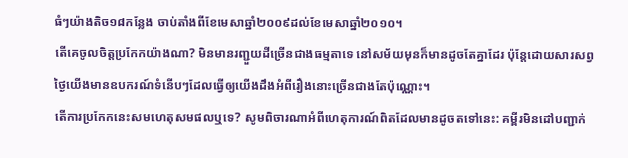ធំៗយ៉ាងតិច១៨កន្លែង ចាប់តាំងពីខែមេសាឆ្នាំ២០០៩ដល់ខែមេសាឆ្នាំ២០១០។
តើគេចូលចិត្តប្រកែកយ៉ាងណា? មិនមានរញ្ជួយដីច្រើនជាងធម្មតាទេ នៅសម័យមុនក៏មានដូចតែគ្នាដែរ ប៉ុន្តែដោយសារសព្វថ្ងៃយើងមានឧបករណ៍ទំនើបៗដែលធ្វើឲ្យយើងដឹងអំពីរឿងនោះច្រើនជាងតែប៉ុណ្ណោះ។
តើការប្រកែកនេះសមហេតុសមផលឬទេ? សូមពិចារណាអំពីហេតុការណ៍ពិតដែលមានដូចតទៅនេះ: គម្ពីរមិនដៅបញ្ជាក់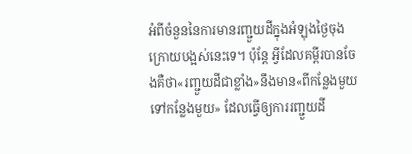អំពីចំនួននៃការមានរញ្ជួយដីក្នុងអំឡុងថ្ងៃចុងក្រោយបង្អស់នេះទេ។ ប៉ុន្តែ អ្វីដែលគម្ពីរបានចែងគឺថា«រញ្ជួយដីជាខ្លាំង»នឹងមាន«ពីកន្លែងមួយទៅកន្លែងមួយ» ដែលធ្វើឲ្យការរញ្ជួយដី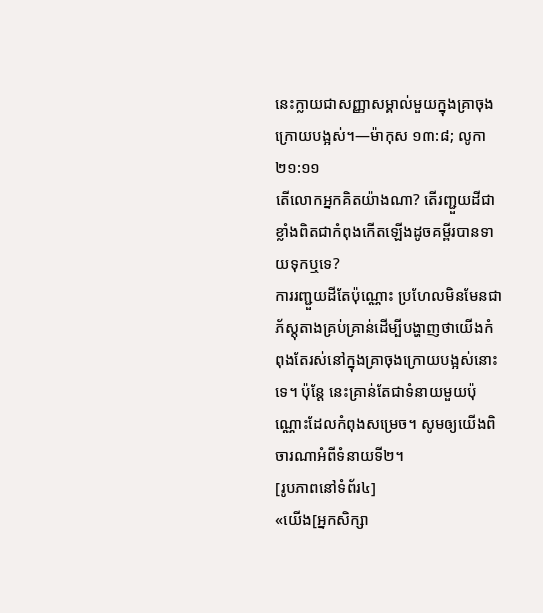នេះក្លាយជាសញ្ញាសម្គាល់មួយក្នុងគ្រាចុងក្រោយបង្អស់។—ម៉ាកុស ១៣:៨; លូកា ២១:១១
តើលោកអ្នកគិតយ៉ាងណា? តើរញ្ជួយដីជាខ្លាំងពិតជាកំពុងកើតឡើងដូចគម្ពីរបានទាយទុកឬទេ?
ការរញ្ជួយដីតែប៉ុណ្ណោះ ប្រហែលមិនមែនជាភ័ស្តុតាងគ្រប់គ្រាន់ដើម្បីបង្ហាញថាយើងកំពុងតែរស់នៅក្នុងគ្រាចុងក្រោយបង្អស់នោះទេ។ ប៉ុន្តែ នេះគ្រាន់តែជាទំនាយមួយប៉ុណ្ណោះដែលកំពុងសម្រេច។ សូមឲ្យយើងពិចារណាអំពីទំនាយទី២។
[រូបភាពនៅទំព័រ៤]
«យើង[អ្នកសិក្សា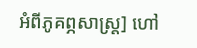អំពីភូគព្ភសាស្ត្រ] ហៅ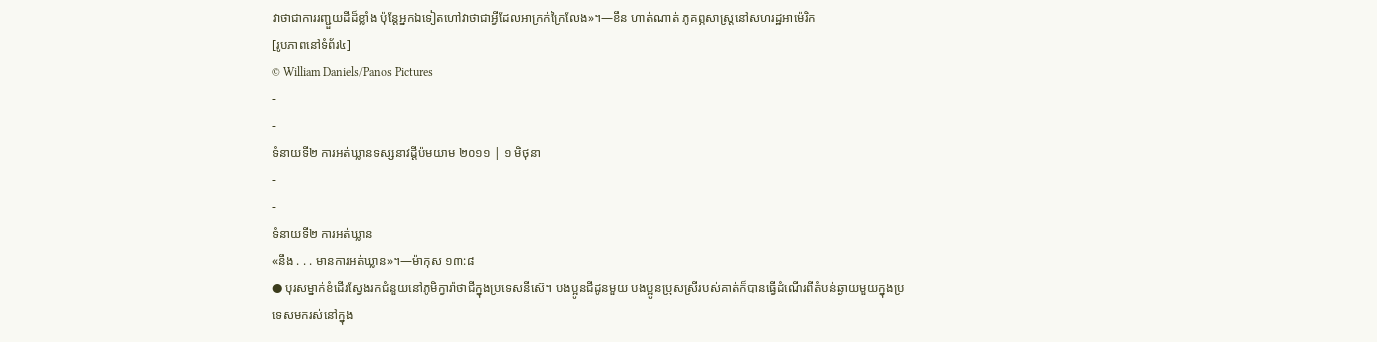វាថាជាការរញ្ជួយដីដ៏ខ្លាំង ប៉ុន្តែអ្នកឯទៀតហៅវាថាជាអ្វីដែលអាក្រក់ក្រៃលែង»។—ខឹន ហាត់ណាត់ ភូគព្ភសាស្ត្រនៅសហរដ្ឋអាម៉េរិក
[រូបភាពនៅទំព័រ៤]
© William Daniels/Panos Pictures
-
-
ទំនាយទី២ ការអត់ឃ្លានទស្សនាវដ្ដីប៉មយាម ២០១១ | ១ មិថុនា
-
-
ទំនាយទី២ ការអត់ឃ្លាន
«នឹង . . . មានការអត់ឃ្លាន»។—ម៉ាកុស ១៣:៨
● បុរសម្នាក់ខំដើរស្វែងរកជំនួយនៅភូមិក្វារ៉ាថាជីក្នុងប្រទេសនីស៊េ។ បងប្អូនជីដូនមួយ បងប្អូនប្រុសស្រីរបស់គាត់ក៏បានធ្វើដំណើរពីតំបន់ឆ្ងាយមួយក្នុងប្រទេសមករស់នៅក្នុង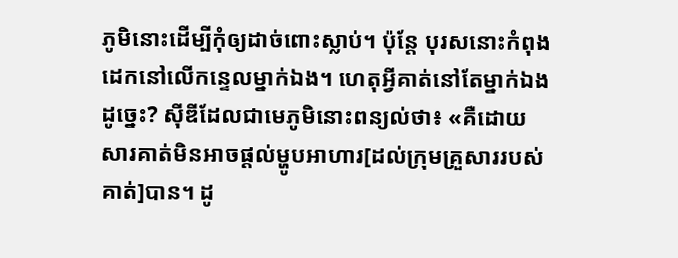ភូមិនោះដើម្បីកុំឲ្យដាច់ពោះស្លាប់។ ប៉ុន្តែ បុរសនោះកំពុងដេកនៅលើកន្ទេលម្នាក់ឯង។ ហេតុអ្វីគាត់នៅតែម្នាក់ឯងដូច្នេះ? ស៊ីឌីដែលជាមេភូមិនោះពន្យល់ថា៖ «គឺដោយសារគាត់មិនអាចផ្ដល់ម្ហូបអាហារ[ដល់ក្រុមគ្រួសាររបស់គាត់]បាន។ ដូ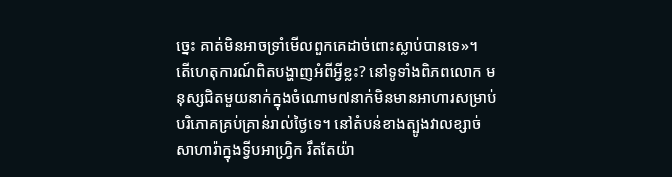ច្នេះ គាត់មិនអាចទ្រាំមើលពួកគេដាច់ពោះស្លាប់បានទេ»។
តើហេតុការណ៍ពិតបង្ហាញអំពីអ្វីខ្លះ? នៅទូទាំងពិភពលោក មនុស្សជិតមួយនាក់ក្នុងចំណោម៧នាក់មិនមានអាហារសម្រាប់បរិភោគគ្រប់គ្រាន់រាល់ថ្ងៃទេ។ នៅតំបន់ខាងត្បូងវាលខ្សាច់សាហារ៉ាក្នុងទ្វីបអាហ្វ្រិក រឹតតែយ៉ា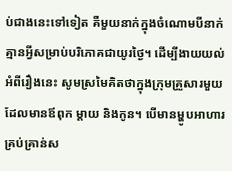ប់ជាងនេះទៅទៀត គឺមួយនាក់ក្នុងចំណោមបីនាក់គ្មានអ្វីសម្រាប់បរិភោគជាយូរថ្ងៃ។ ដើម្បីងាយយល់អំពីរឿងនេះ សូមស្រមៃគិតថាក្នុងក្រុមគ្រួសារមួយដែលមានឪពុក ម្ដាយ និងកូន។ បើមានម្ហូបអាហារគ្រប់គ្រាន់ស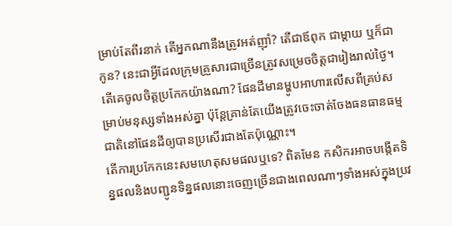ម្រាប់តែពីរនាក់ តើអ្នកណានឹងត្រូវអត់ញ៉ាំ? តើជាឪពុក ជាម្ដាយ ឬក៏ជាកូន? នេះជាអ្វីដែលក្រុមគ្រួសារជាច្រើនត្រូវសម្រេចចិត្តជារៀងរាល់ថ្ងៃ។
តើគេចូលចិត្តប្រកែកយ៉ាងណា? ផែនដីមានម្ហូបអាហារលើសពីគ្រប់សម្រាប់មនុស្សទាំងអស់គ្នា ប៉ុន្តែគ្រាន់តែយើងត្រូវចេះចាត់ចែងធនធានធម្មជាតិនៅផែនដីឲ្យបានប្រសើរជាងតែប៉ុណ្ណោះ។
តើការប្រកែកនេះសមហេតុសមផលឬទេ? ពិតមែន កសិករអាចបង្កើតទិន្នផលនិងបញ្ជូនទិន្នផលនោះចេញច្រើនជាងពេលណាៗទាំងអស់ក្នុងប្រវ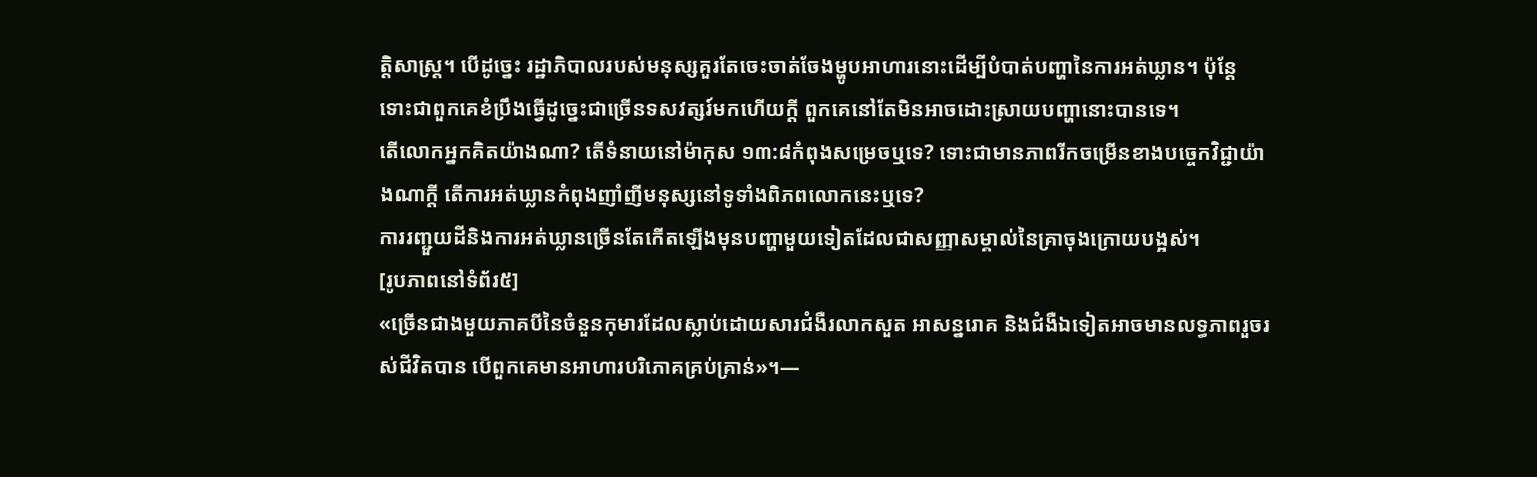ត្ដិសាស្ត្រ។ បើដូច្នេះ រដ្ឋាភិបាលរបស់មនុស្សគួរតែចេះចាត់ចែងម្ហូបអាហារនោះដើម្បីបំបាត់បញ្ហានៃការអត់ឃ្លាន។ ប៉ុន្តែ ទោះជាពួកគេខំប្រឹងធ្វើដូច្នេះជាច្រើនទសវត្សរ៍មកហើយក្ដី ពួកគេនៅតែមិនអាចដោះស្រាយបញ្ហានោះបានទេ។
តើលោកអ្នកគិតយ៉ាងណា? តើទំនាយនៅម៉ាកុស ១៣:៨កំពុងសម្រេចឬទេ? ទោះជាមានភាពរីកចម្រើនខាងបច្ចេកវិជ្ជាយ៉ាងណាក្ដី តើការអត់ឃ្លានកំពុងញាំញីមនុស្សនៅទូទាំងពិភពលោកនេះឬទេ?
ការរញ្ជួយដីនិងការអត់ឃ្លានច្រើនតែកើតឡើងមុនបញ្ហាមួយទៀតដែលជាសញ្ញាសម្គាល់នៃគ្រាចុងក្រោយបង្អស់។
[រូបភាពនៅទំព័រ៥]
«ច្រើនជាងមួយភាគបីនៃចំនួនកុមារដែលស្លាប់ដោយសារជំងឺរលាកសួត អាសន្នរោគ និងជំងឺឯទៀតអាចមានលទ្ធភាពរួចរស់ជីវិតបាន បើពួកគេមានអាហារបរិភោគគ្រប់គ្រាន់»។—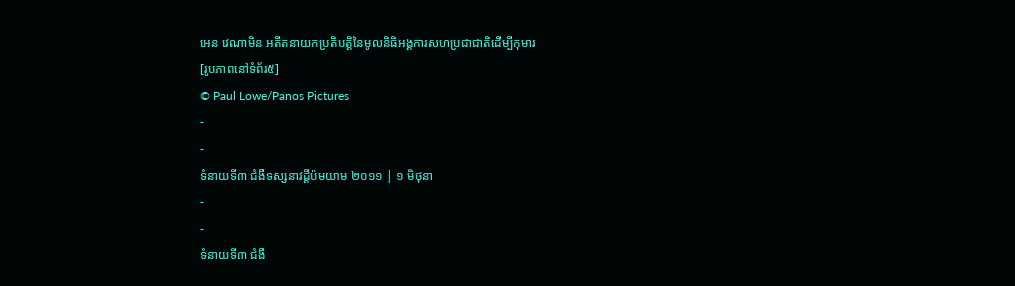អេន វេណាមិន អតីតនាយកប្រតិបត្ដិនៃមូលនិធិអង្គការសហប្រជាជាតិដើម្បីកុមារ
[រូបភាពនៅទំព័រ៥]
© Paul Lowe/Panos Pictures
-
-
ទំនាយទី៣ ជំងឺទស្សនាវដ្ដីប៉មយាម ២០១១ | ១ មិថុនា
-
-
ទំនាយទី៣ ជំងឺ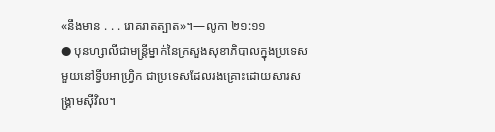«នឹងមាន . . . រោគរាតត្បាត»។—លូកា ២១:១១
● បុនហ្សាលីជាមន្ត្រីម្នាក់នៃក្រសួងសុខាភិបាលក្នុងប្រទេសមួយនៅទ្វីបអាហ្វ្រិក ជាប្រទេសដែលរងគ្រោះដោយសារសង្គ្រាមស៊ីវិល។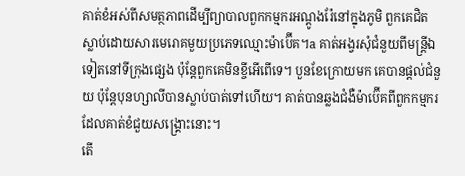គាត់ខំអស់ពីសមត្ថភាពដើម្បីព្យាបាលពួកកម្មករអណ្ដូងរ៉ែនៅក្នុងភូមិ ពួកគេជិតស្លាប់ដោយសារមេរោគមួយប្រភេទឈ្មោះម៉ាប៊ើគ។a គាត់អង្វរសុំជំនួយពីមន្ត្រីឯទៀតនៅទីក្រុងផ្សេង ប៉ុន្តែពួកគេមិនខ្ចីអើពើទេ។ បួនខែក្រោយមក គេបានផ្ដល់ជំនួយ ប៉ុន្តែបុនហ្សាលីបានស្លាប់បាត់ទៅហើយ។ គាត់បានឆ្លងជំងឺម៉ាប៊ើគពីពួកកម្មករដែលគាត់ខំជួយសង្គ្រោះនោះ។
តើ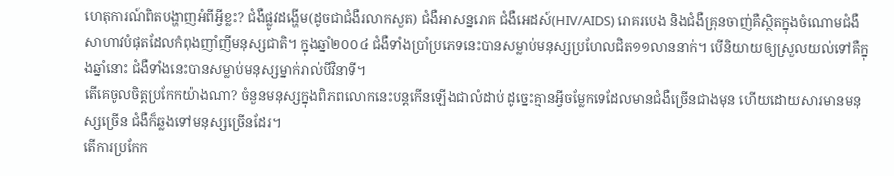ហេតុការណ៍ពិតបង្ហាញអំពីអ្វីខ្លះ? ជំងឺផ្លូវដង្ហើម(ដូចជាជំងឺរលាកសួត) ជំងឺអាសន្នរោគ ជំងឺអេដស៍(HIV/AIDS) រោគរបេង និងជំងឺគ្រុនចាញ់គឺស្ថិតក្នុងចំណោមជំងឺសាហាវបំផុតដែលកំពុងញាំញីមនុស្សជាតិ។ ក្នុងឆ្នាំ២០០៤ ជំងឺទាំងប្រាំប្រភេទនេះបានសម្លាប់មនុស្សប្រហែលជិត១១លាននាក់។ បើនិយាយឲ្យស្រួលយល់ទៅគឺក្នុងឆ្នាំនោះ ជំងឺទាំងនេះបានសម្លាប់មនុស្សម្នាក់រាល់បីវិនាទី។
តើគេចូលចិត្តប្រកែកយ៉ាងណា? ចំនួនមនុស្សក្នុងពិភពលោកនេះបន្តកើនឡើងជាលំដាប់ ដូច្នេះគ្មានអ្វីចម្លែកទេដែលមានជំងឺច្រើនជាងមុន ហើយដោយសារមានមនុស្សច្រើន ជំងឺក៏ឆ្លងទៅមនុស្សច្រើនដែរ។
តើការប្រកែក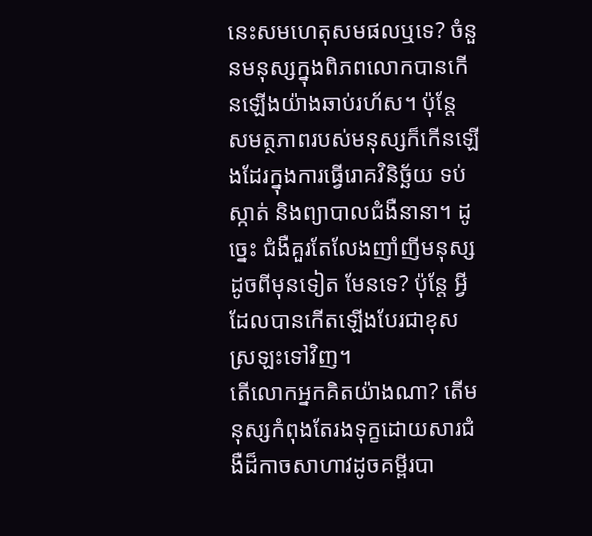នេះសមហេតុសមផលឬទេ? ចំនួនមនុស្សក្នុងពិភពលោកបានកើនឡើងយ៉ាងឆាប់រហ័ស។ ប៉ុន្តែ សមត្ថភាពរបស់មនុស្សក៏កើនឡើងដែរក្នុងការធ្វើរោគវិនិច្ឆ័យ ទប់ស្កាត់ និងព្យាបាលជំងឺនានា។ ដូច្នេះ ជំងឺគួរតែលែងញាំញីមនុស្សដូចពីមុនទៀត មែនទេ? ប៉ុន្តែ អ្វីដែលបានកើតឡើងបែរជាខុសស្រឡះទៅវិញ។
តើលោកអ្នកគិតយ៉ាងណា? តើមនុស្សកំពុងតែរងទុក្ខដោយសារជំងឺដ៏កាចសាហាវដូចគម្ពីរបា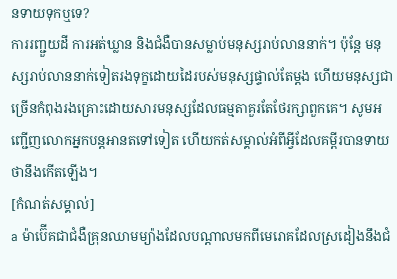នទាយទុកឬទេ?
ការរញ្ជួយដី ការអត់ឃ្លាន និងជំងឺបានសម្លាប់មនុស្សរាប់លាននាក់។ ប៉ុន្តែ មនុស្សរាប់លាននាក់ទៀតរងទុក្ខដោយដៃរបស់មនុស្សផ្ទាល់តែម្ដង ហើយមនុស្សជាច្រើនកំពុងរងគ្រោះដោយសារមនុស្សដែលធម្មតាគួរតែថែរក្សាពួកគេ។ សូមអញ្ជើញលោកអ្នកបន្តអានតទៅទៀត ហើយកត់សម្គាល់អំពីអ្វីដែលគម្ពីរបានទាយថានឹងកើតឡើង។
[កំណត់សម្គាល់]
a ម៉ាប៊ើគជាជំងឺគ្រុនឈាមម្យ៉ាងដែលបណ្ដាលមកពីមេរោគដែលស្រដៀងនឹងជំ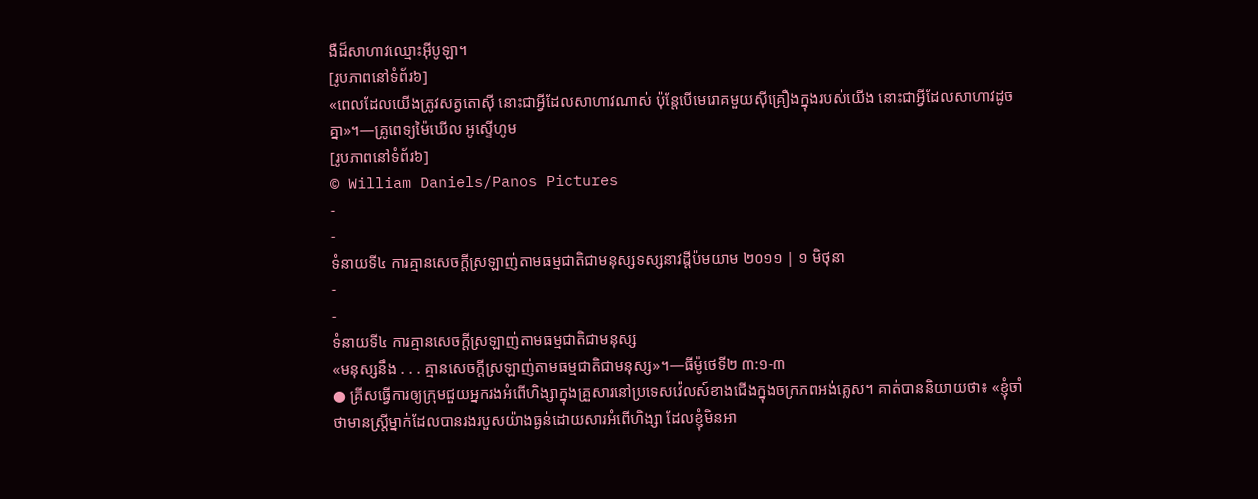ងឺដ៏សាហាវឈ្មោះអ៊ីបូឡា។
[រូបភាពនៅទំព័រ៦]
«ពេលដែលយើងត្រូវសត្វតោស៊ី នោះជាអ្វីដែលសាហាវណាស់ ប៉ុន្តែបើមេរោគមួយស៊ីគ្រឿងក្នុងរបស់យើង នោះជាអ្វីដែលសាហាវដូចគ្នា»។—គ្រូពេទ្យម៉ៃឃើល អូស្ទើហូម
[រូបភាពនៅទំព័រ៦]
© William Daniels/Panos Pictures
-
-
ទំនាយទី៤ ការគ្មានសេចក្ដីស្រឡាញ់តាមធម្មជាតិជាមនុស្សទស្សនាវដ្ដីប៉មយាម ២០១១ | ១ មិថុនា
-
-
ទំនាយទី៤ ការគ្មានសេចក្ដីស្រឡាញ់តាមធម្មជាតិជាមនុស្ស
«មនុស្សនឹង . . . គ្មានសេចក្ដីស្រឡាញ់តាមធម្មជាតិជាមនុស្ស»។—ធីម៉ូថេទី២ ៣:១-៣
● គ្រីសធ្វើការឲ្យក្រុមជួយអ្នករងអំពើហិង្សាក្នុងគ្រួសារនៅប្រទេសវ៉េលស៍ខាងជើងក្នុងចក្រភពអង់គ្លេស។ គាត់បាននិយាយថា៖ «ខ្ញុំចាំថាមានស្ត្រីម្នាក់ដែលបានរងរបួសយ៉ាងធ្ងន់ដោយសារអំពើហិង្សា ដែលខ្ញុំមិនអា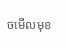ចមើលមុខ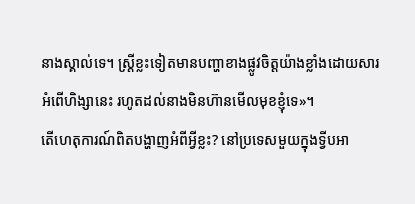នាងស្គាល់ទេ។ ស្ត្រីខ្លះទៀតមានបញ្ហាខាងផ្លូវចិត្តយ៉ាងខ្លាំងដោយសារអំពើហិង្សានេះ រហូតដល់នាងមិនហ៊ានមើលមុខខ្ញុំទេ»។
តើហេតុការណ៍ពិតបង្ហាញអំពីអ្វីខ្លះ? នៅប្រទេសមួយក្នុងទ្វីបអា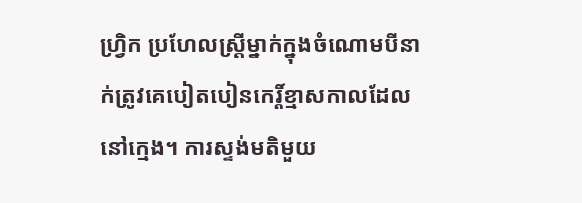ហ្វ្រិក ប្រហែលស្ត្រីម្នាក់ក្នុងចំណោមបីនាក់ត្រូវគេបៀតបៀនកេរ្ដិ៍ខ្មាសកាលដែលនៅក្មេង។ ការស្ទង់មតិមួយ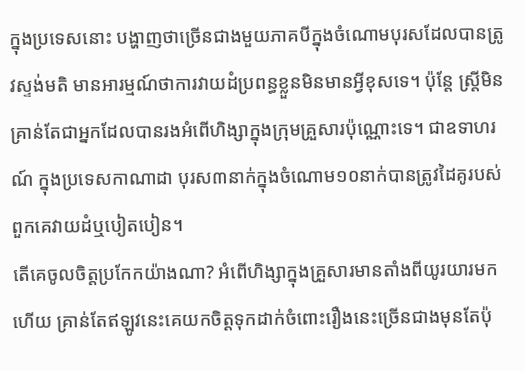ក្នុងប្រទេសនោះ បង្ហាញថាច្រើនជាងមួយភាគបីក្នុងចំណោមបុរសដែលបានត្រូវស្ទង់មតិ មានអារម្មណ៍ថាការវាយដំប្រពន្ធខ្លួនមិនមានអ្វីខុសទេ។ ប៉ុន្តែ ស្ត្រីមិនគ្រាន់តែជាអ្នកដែលបានរងអំពើហិង្សាក្នុងក្រុមគ្រួសារប៉ុណ្ណោះទេ។ ជាឧទាហរណ៍ ក្នុងប្រទេសកាណាដា បុរស៣នាក់ក្នុងចំណោម១០នាក់បានត្រូវដៃគូរបស់ពួកគេវាយដំឬបៀតបៀន។
តើគេចូលចិត្តប្រកែកយ៉ាងណា? អំពើហិង្សាក្នុងគ្រួសារមានតាំងពីយូរយារមកហើយ គ្រាន់តែឥឡូវនេះគេយកចិត្តទុកដាក់ចំពោះរឿងនេះច្រើនជាងមុនតែប៉ុ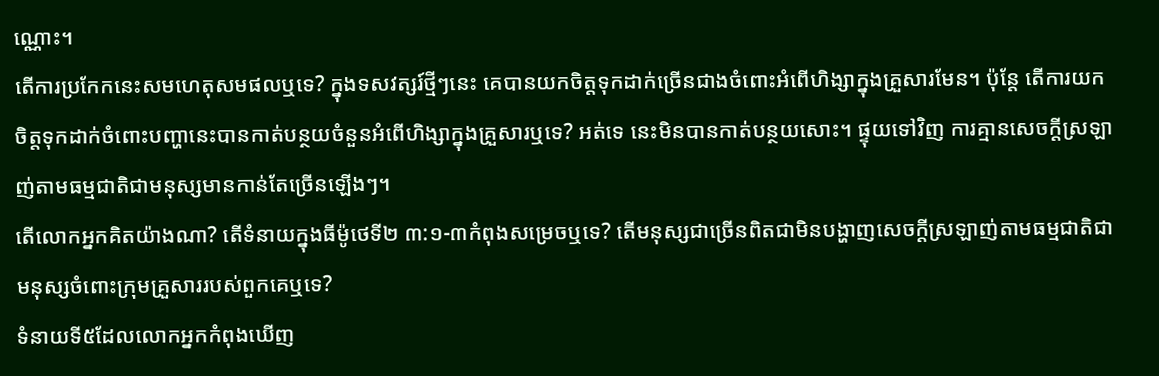ណ្ណោះ។
តើការប្រកែកនេះសមហេតុសមផលឬទេ? ក្នុងទសវត្សរ៍ថ្មីៗនេះ គេបានយកចិត្តទុកដាក់ច្រើនជាងចំពោះអំពើហិង្សាក្នុងគ្រួសារមែន។ ប៉ុន្តែ តើការយកចិត្តទុកដាក់ចំពោះបញ្ហានេះបានកាត់បន្ថយចំនួនអំពើហិង្សាក្នុងគ្រួសារឬទេ? អត់ទេ នេះមិនបានកាត់បន្ថយសោះ។ ផ្ទុយទៅវិញ ការគ្មានសេចក្ដីស្រឡាញ់តាមធម្មជាតិជាមនុស្សមានកាន់តែច្រើនឡើងៗ។
តើលោកអ្នកគិតយ៉ាងណា? តើទំនាយក្នុងធីម៉ូថេទី២ ៣:១-៣កំពុងសម្រេចឬទេ? តើមនុស្សជាច្រើនពិតជាមិនបង្ហាញសេចក្ដីស្រឡាញ់តាមធម្មជាតិជាមនុស្សចំពោះក្រុមគ្រួសាររបស់ពួកគេឬទេ?
ទំនាយទី៥ដែលលោកអ្នកកំពុងឃើញ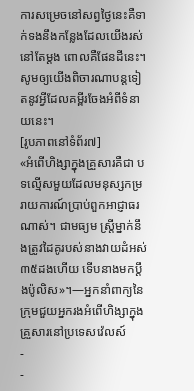ការសម្រេចនៅសព្វថ្ងៃនេះគឺទាក់ទងនឹងកន្លែងដែលយើងរស់នៅតែម្ដង ពោលគឺផែនដីនេះ។ សូមឲ្យយើងពិចារណាបន្តទៀតនូវអ្វីដែលគម្ពីរចែងអំពីទំនាយនេះ។
[រូបភាពនៅទំព័រ៧]
«អំពើហិង្សាក្នុងគ្រួសារគឺជា បទល្មើសមួយដែលមនុស្សកម្ររាយការណ៍ប្រាប់ពួកអាជ្ញាធរណាស់។ ជាមធ្យម ស្ត្រីម្នាក់នឹងត្រូវដៃគូរបស់នាងវាយដំអស់៣៥ដងហើយ ទើបនាងមកប្ដឹងប៉ូលិស»។—អ្នកនាំពាក្យនៃក្រុមជួយអ្នករងអំពើហិង្សាក្នុងគ្រួសារនៅប្រទេសវ៉េលស៍
-
-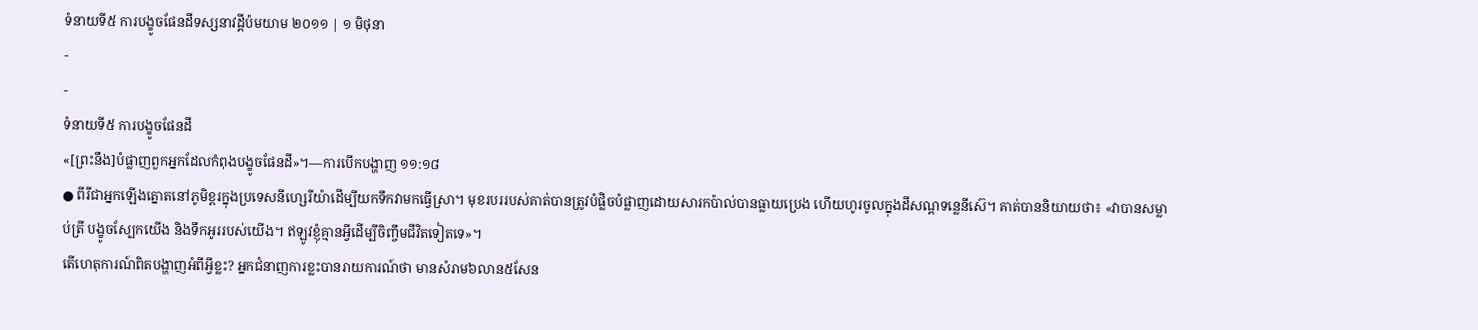ទំនាយទី៥ ការបង្ខូចផែនដីទស្សនាវដ្ដីប៉មយាម ២០១១ | ១ មិថុនា
-
-
ទំនាយទី៥ ការបង្ខូចផែនដី
«[ព្រះនឹង]បំផ្លាញពួកអ្នកដែលកំពុងបង្ខូចផែនដី»។—ការបើកបង្ហាញ ១១:១៨
● ពីរីជាអ្នកឡើងត្នោតនៅភូមិខ្ពរក្នុងប្រទេសនីហ្សេរីយ៉ាដើម្បីយកទឹកវាមកធ្វើស្រា។ មុខរបររបស់គាត់បានត្រូវបំផ្លិចបំផ្លាញដោយសារកប៉ាល់បានធ្លាយប្រេង ហើយហូរចូលក្នុងដីសណ្ដទន្លេនីស៊េ។ គាត់បាននិយាយថា៖ «វាបានសម្លាប់ត្រី បង្ខូចស្បែកយើង និងទឹកអូររបស់យើង។ ឥឡូវខ្ញុំគ្មានអ្វីដើម្បីចិញ្ចឹមជីវិតទៀតទេ»។
តើហេតុការណ៍ពិតបង្ហាញអំពីអ្វីខ្លះ? អ្នកជំនាញការខ្លះបានរាយការណ៍ថា មានសំរាម៦លាន៥សែន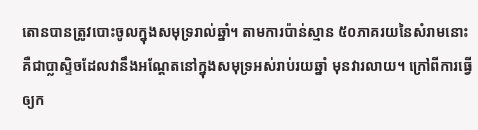តោនបានត្រូវបោះចូលក្នុងសមុទ្ររាល់ឆ្នាំ។ តាមការប៉ាន់ស្មាន ៥០ភាគរយនៃសំរាមនោះគឺជាប្លាស្ទិចដែលវានឹងអណ្ដែតនៅក្នុងសមុទ្រអស់រាប់រយឆ្នាំ មុនវារលាយ។ ក្រៅពីការធ្វើឲ្យក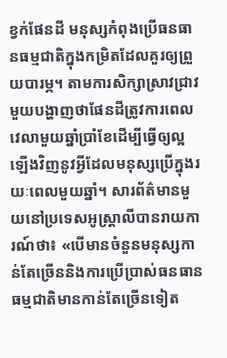ខ្វក់ផែនដី មនុស្សកំពុងប្រើធនធានធម្មជាតិក្នុងកម្រិតដែលគួរឲ្យព្រួយបារម្ភ។ តាមការសិក្សាស្រាវជ្រាវមួយបង្ហាញថាផែនដីត្រូវការពេលវេលាមួយឆ្នាំប្រាំខែដើម្បីធ្វើឲ្យល្អឡើងវិញនូវអ្វីដែលមនុស្សប្រើក្នុងរយៈពេលមួយឆ្នាំ។ សារព័ត៌មានមួយនៅប្រទេសអូស្ដ្រាលីបានរាយការណ៍ថា៖ «បើមានចំនួនមនុស្សកាន់តែច្រើននិងការប្រើប្រាស់ធនធានធម្មជាតិមានកាន់តែច្រើនទៀត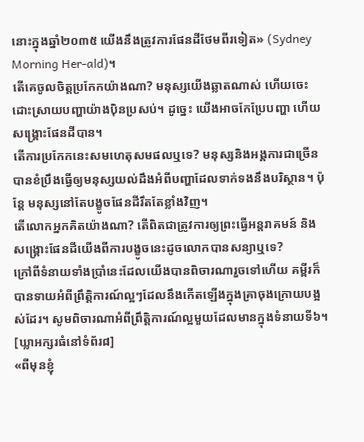នោះក្នុងឆ្នាំ២០៣៥ យើងនឹងត្រូវការផែនដីថែមពីរទៀត» (Sydney Morning Her-ald)។
តើគេចូលចិត្តប្រកែកយ៉ាងណា? មនុស្សយើងឆ្លាតណាស់ ហើយចេះដោះស្រាយបញ្ហាយ៉ាងប៉ិនប្រសប់។ ដូច្នេះ យើងអាចកែប្រែបញ្ហា ហើយសង្គ្រោះផែនដីបាន។
តើការប្រកែកនេះសមហេតុសមផលឬទេ? មនុស្សនិងអង្គការជាច្រើនបានខំប្រឹងធ្វើឲ្យមនុស្សយល់ដឹងអំពីបញ្ហាដែលទាក់ទងនឹងបរិស្ថាន។ ប៉ុន្តែ មនុស្សនៅតែបង្ខូចផែនដីរឹតតែខ្លាំងវិញ។
តើលោកអ្នកគិតយ៉ាងណា? តើពិតជាត្រូវការឲ្យព្រះធ្វើអន្តរាគមន៍ និងសង្គ្រោះផែនដីយើងពីការបង្ខូចនេះដូចលោកបានសន្យាឬទេ?
ក្រៅពីទំនាយទាំងប្រាំនេះដែលយើងបានពិចារណារួចទៅហើយ គម្ពីរក៏បានទាយអំពីព្រឹត្ដិការណ៍ល្អៗដែលនឹងកើតឡើងក្នុងគ្រាចុងក្រោយបង្អស់ដែរ។ សូមពិចារណាអំពីព្រឹត្ដិការណ៍ល្អមួយដែលមានក្នុងទំនាយទី៦។
[ឃ្លាអក្សរធំនៅទំព័រ៨]
«ពីមុនខ្ញុំ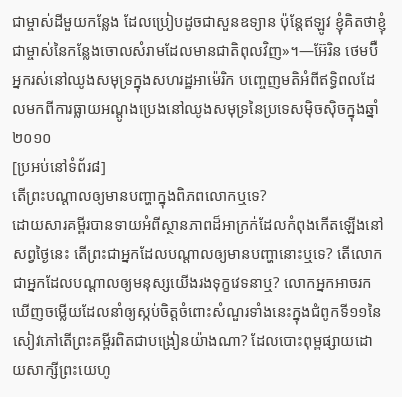ជាម្ចាស់ដីមួយកន្លែង ដែលប្រៀបដូចជាសួនឧទ្យាន ប៉ុន្តែឥឡូវ ខ្ញុំគិតថាខ្ញុំជាម្ចាស់នៃកន្លែងចោលសំរាមដែលមានជាតិពុលវិញ»។—អ៊ែរិន ថេមប៊ឺ អ្នករស់នៅឈូងសមុទ្រក្នុងសហរដ្ឋអាម៉េរិក បញ្ចេញមតិអំពីឥទ្ធិពលដែលមកពីការធ្លាយអណ្ដូងប្រេងនៅឈូងសមុទ្រនៃប្រទេសម៉ិចស៊ិចក្នុងឆ្នាំ២០១០
[ប្រអប់នៅទំព័រ៨]
តើព្រះបណ្ដាលឲ្យមានបញ្ហាក្នុងពិភពលោកឬទេ?
ដោយសារគម្ពីរបានទាយអំពីស្ថានភាពដ៏អាក្រក់ដែលកំពុងកើតឡើងនៅសព្វថ្ងៃនេះ តើព្រះជាអ្នកដែលបណ្ដាលឲ្យមានបញ្ហានោះឬទេ? តើលោកជាអ្នកដែលបណ្ដាលឲ្យមនុស្សយើងរងទុក្ខវេទនាឬ? លោកអ្នកអាចរកឃើញចម្លើយដែលនាំឲ្យស្កប់ចិត្តចំពោះសំណួរទាំងនេះក្នុងជំពូកទី១១នៃសៀវភៅតើព្រះគម្ពីរពិតជាបង្រៀនយ៉ាងណា? ដែលបោះពុម្ពផ្សាយដោយសាក្សីព្រះយេហូ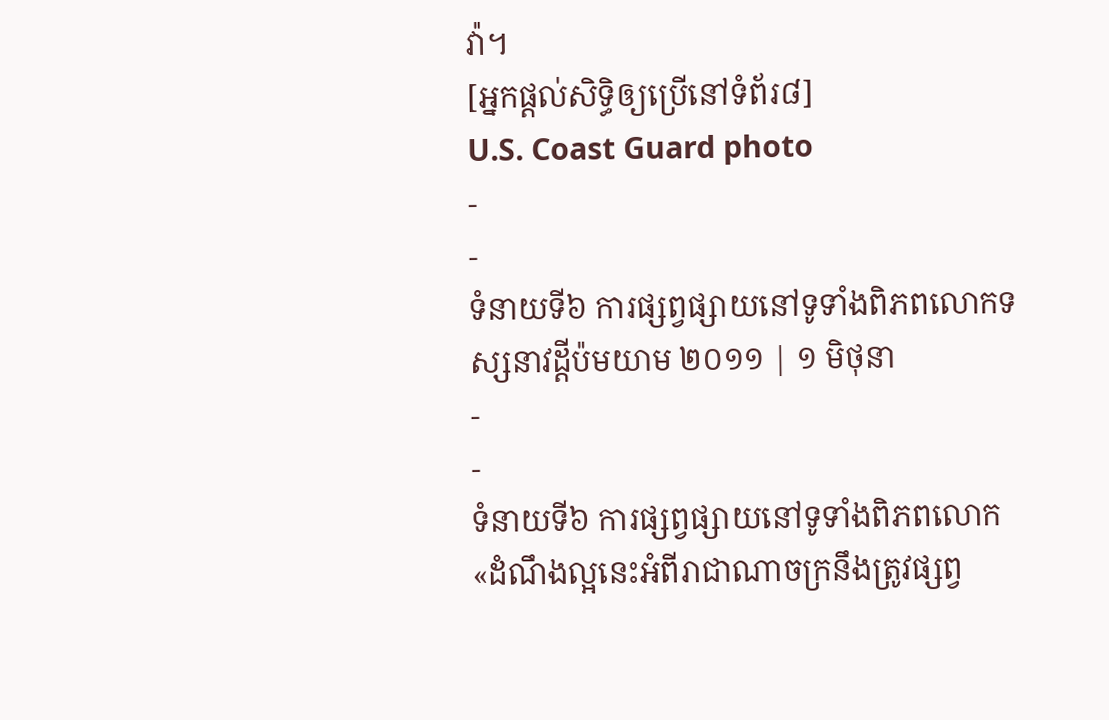វ៉ា។
[អ្នកផ្ដល់សិទ្ធិឲ្យប្រើនៅទំព័រ៨]
U.S. Coast Guard photo
-
-
ទំនាយទី៦ ការផ្សព្វផ្សាយនៅទូទាំងពិភពលោកទស្សនាវដ្ដីប៉មយាម ២០១១ | ១ មិថុនា
-
-
ទំនាយទី៦ ការផ្សព្វផ្សាយនៅទូទាំងពិភពលោក
«ដំណឹងល្អនេះអំពីរាជាណាចក្រនឹងត្រូវផ្សព្វ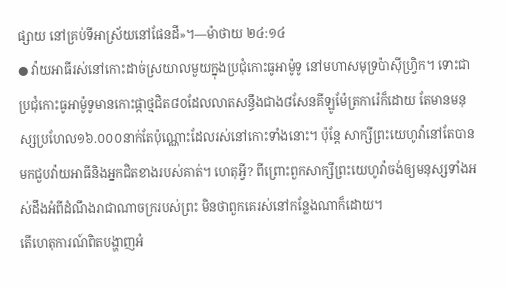ផ្សាយ នៅគ្រប់ទីអាស្រ័យនៅផែនដី»។—ម៉ាថាយ ២៤:១៤
● វ៉ាយអាធីរស់នៅកោះដាច់ស្រយាលមួយក្នុងប្រជុំកោះធូអាម៉ូទូ នៅមហាសមុទ្រប៉ាស៊ីហ្វ្រិក។ ទោះជាប្រជុំកោះធូអាម៉ូទូមានកោះផ្កាថ្មជិត៨០ដែលលាតសន្ធឹងជាង៨សែនគីឡូម៉ែត្រការ៉េក៏ដោយ តែមានមនុស្សប្រហែល១៦.០០០នាក់តែប៉ុណ្ណោះដែលរស់នៅកោះទាំងនោះ។ ប៉ុន្តែ សាក្សីព្រះយេហូវ៉ានៅតែបានមកជួបវ៉ាយអាធីនិងអ្នកជិតខាងរបស់គាត់។ ហេតុអ្វី? ពីព្រោះពួកសាក្សីព្រះយេហូវ៉ាចង់ឲ្យមនុស្សទាំងអស់ដឹងអំពីដំណឹងរាជាណាចក្ររបស់ព្រះ មិនថាពួកគេរស់នៅកន្លែងណាក៏ដោយ។
តើហេតុការណ៍ពិតបង្ហាញអំ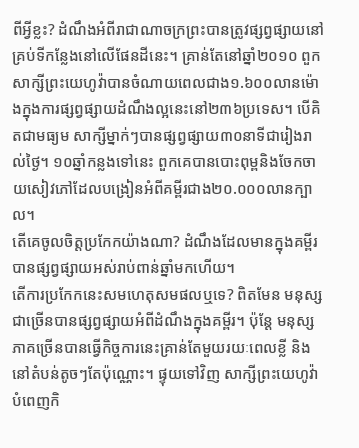ពីអ្វីខ្លះ? ដំណឹងអំពីរាជាណាចក្រព្រះបានត្រូវផ្សព្វផ្សាយនៅគ្រប់ទីកន្លែងនៅលើផែនដីនេះ។ គ្រាន់តែនៅឆ្នាំ២០១០ ពួកសាក្សីព្រះយេហូវ៉ាបានចំណាយពេលជាង១.៦០០លានម៉ោងក្នុងការផ្សព្វផ្សាយដំណឹងល្អនេះនៅ២៣៦ប្រទេស។ បើគិតជាមធ្យម សាក្សីម្នាក់ៗបានផ្សព្វផ្សាយ៣០នាទីជារៀងរាល់ថ្ងៃ។ ១០ឆ្នាំកន្លងទៅនេះ ពួកគេបានបោះពុម្ពនិងចែកចាយសៀវភៅដែលបង្រៀនអំពីគម្ពីរជាង២០.០០០លានក្បាល។
តើគេចូលចិត្តប្រកែកយ៉ាងណា? ដំណឹងដែលមានក្នុងគម្ពីរបានផ្សព្វផ្សាយអស់រាប់ពាន់ឆ្នាំមកហើយ។
តើការប្រកែកនេះសមហេតុសមផលឬទេ? ពិតមែន មនុស្សជាច្រើនបានផ្សព្វផ្សាយអំពីដំណឹងក្នុងគម្ពីរ។ ប៉ុន្តែ មនុស្សភាគច្រើនបានធ្វើកិច្ចការនេះគ្រាន់តែមួយរយៈពេលខ្លី និងនៅតំបន់តូចៗតែប៉ុណ្ណោះ។ ផ្ទុយទៅវិញ សាក្សីព្រះយេហូវ៉ាបំពេញកិ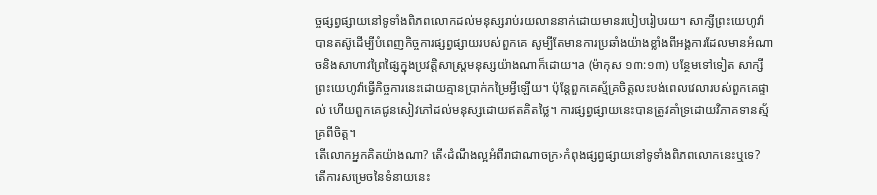ច្ចផ្សព្វផ្សាយនៅទូទាំងពិភពលោកដល់មនុស្សរាប់រយលាននាក់ដោយមានរបៀបរៀបរយ។ សាក្សីព្រះយេហូវ៉ាបានតស៊ូដើម្បីបំពេញកិច្ចការផ្សព្វផ្សាយរបស់ពួកគេ សូម្បីតែមានការប្រឆាំងយ៉ាងខ្លាំងពីអង្គការដែលមានអំណាចនិងសាហាវព្រៃផ្សៃក្នុងប្រវត្ដិសាស្ត្រមនុស្សយ៉ាងណាក៏ដោយ។a (ម៉ាកុស ១៣:១៣) បន្ថែមទៅទៀត សាក្សីព្រះយេហូវ៉ាធ្វើកិច្ចការនេះដោយគ្មានប្រាក់កម្រៃអ្វីឡើយ។ ប៉ុន្តែពួកគេស្ម័គ្រចិត្តលះបង់ពេលវេលារបស់ពួកគេផ្ទាល់ ហើយពួកគេជូនសៀវភៅដល់មនុស្សដោយឥតគិតថ្លៃ។ ការផ្សព្វផ្សាយនេះបានត្រូវគាំទ្រដោយវិភាគទានស្ម័គ្រពីចិត្ត។
តើលោកអ្នកគិតយ៉ាងណា? តើ‹ដំណឹងល្អអំពីរាជាណាចក្រ›កំពុងផ្សព្វផ្សាយនៅទូទាំងពិភពលោកនេះឬទេ? តើការសម្រេចនៃទំនាយនេះ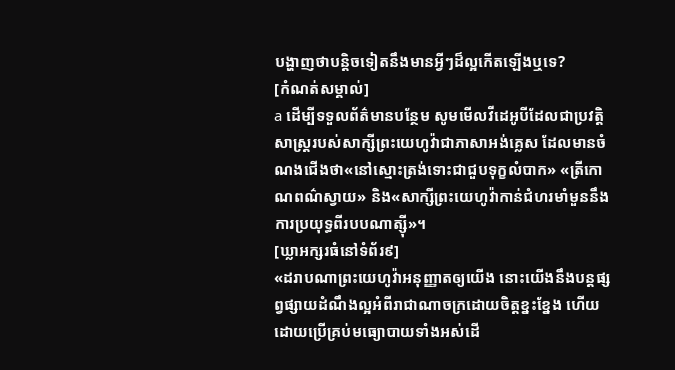បង្ហាញថាបន្ដិចទៀតនឹងមានអ្វីៗដ៏ល្អកើតឡើងឬទេ?
[កំណត់សម្គាល់]
a ដើម្បីទទួលព័ត៌មានបន្ថែម សូមមើលវីដេអូបីដែលជាប្រវត្ដិសាស្ត្ររបស់សាក្សីព្រះយេហូវ៉ាជាភាសាអង់គ្លេស ដែលមានចំណងជើងថា«នៅស្មោះត្រង់ទោះជាជួបទុក្ខលំបាក» «ត្រីកោណពណ៌ស្វាយ» និង«សាក្សីព្រះយេហូវ៉ាកាន់ជំហរមាំមួននឹងការប្រយុទ្ធពីរបបណាត្ស៊ី»។
[ឃ្លាអក្សរធំនៅទំព័រ៩]
«ដរាបណាព្រះយេហូវ៉ាអនុញ្ញាតឲ្យយើង នោះយើងនឹងបន្តផ្សព្វផ្សាយដំណឹងល្អអំពីរាជាណាចក្រដោយចិត្តខ្នះខ្នែង ហើយដោយប្រើគ្រប់មធ្យោបាយទាំងអស់ដើ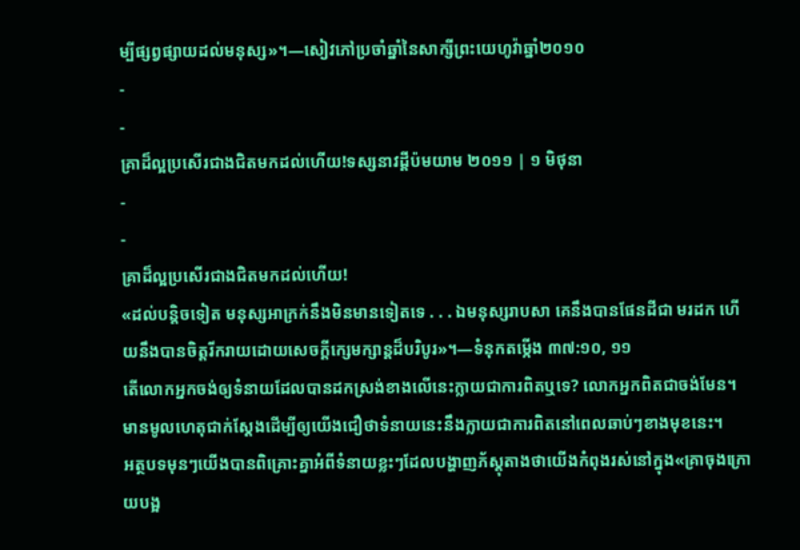ម្បីផ្សព្វផ្សាយដល់មនុស្ស»។—សៀវភៅប្រចាំឆ្នាំនៃសាក្សីព្រះយេហូវ៉ាឆ្នាំ២០១០
-
-
គ្រាដ៏ល្អប្រសើរជាងជិតមកដល់ហើយ!ទស្សនាវដ្ដីប៉មយាម ២០១១ | ១ មិថុនា
-
-
គ្រាដ៏ល្អប្រសើរជាងជិតមកដល់ហើយ!
«ដល់បន្ដិចទៀត មនុស្សអាក្រក់នឹងមិនមានទៀតទេ . . . ឯមនុស្សរាបសា គេនឹងបានផែនដីជា មរដក ហើយនឹងបានចិត្តរីករាយដោយសេចក្ដីក្សេមក្សាន្តដ៏បរិបូរ»។—ទំនុកតម្កើង ៣៧:១០, ១១
តើលោកអ្នកចង់ឲ្យទំនាយដែលបានដកស្រង់ខាងលើនេះក្លាយជាការពិតឬទេ? លោកអ្នកពិតជាចង់មែន។ មានមូលហេតុជាក់ស្តែងដើម្បីឲ្យយើងជឿថាទំនាយនេះនឹងក្លាយជាការពិតនៅពេលឆាប់ៗខាងមុខនេះ។
អត្ថបទមុនៗយើងបានពិគ្រោះគ្នាអំពីទំនាយខ្លះៗដែលបង្ហាញភ័ស្តុតាងថាយើងកំពុងរស់នៅក្នុង«គ្រាចុងក្រោយបង្អ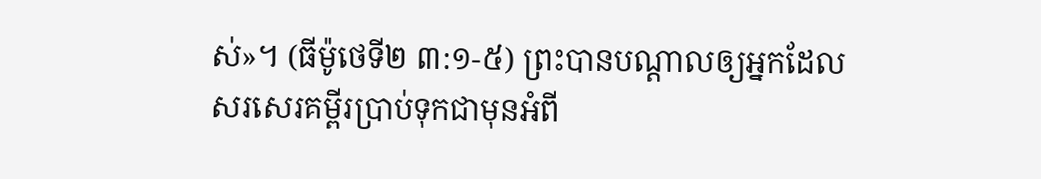ស់»។ (ធីម៉ូថេទី២ ៣:១-៥) ព្រះបានបណ្ដាលឲ្យអ្នកដែលសរសេរគម្ពីរប្រាប់ទុកជាមុនអំពី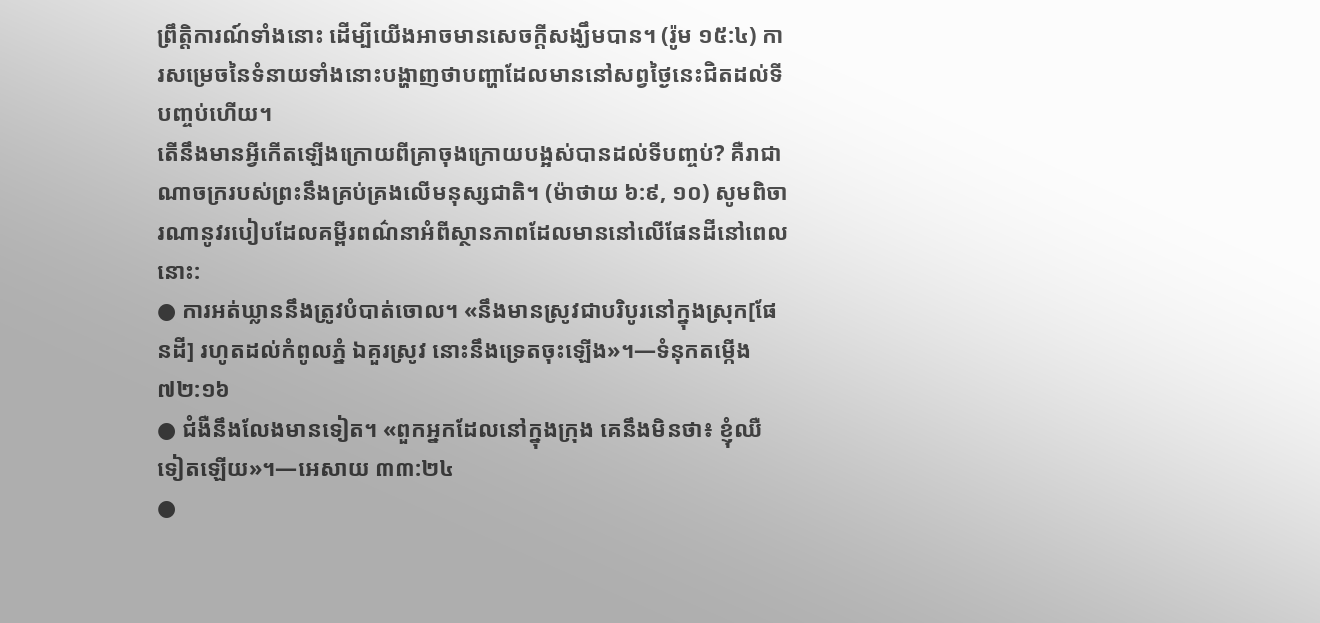ព្រឹត្ដិការណ៍ទាំងនោះ ដើម្បីយើងអាចមានសេចក្ដីសង្ឃឹមបាន។ (រ៉ូម ១៥:៤) ការសម្រេចនៃទំនាយទាំងនោះបង្ហាញថាបញ្ហាដែលមាននៅសព្វថ្ងៃនេះជិតដល់ទីបញ្ចប់ហើយ។
តើនឹងមានអ្វីកើតឡើងក្រោយពីគ្រាចុងក្រោយបង្អស់បានដល់ទីបញ្ចប់? គឺរាជាណាចក្ររបស់ព្រះនឹងគ្រប់គ្រងលើមនុស្សជាតិ។ (ម៉ាថាយ ៦:៩, ១០) សូមពិចារណានូវរបៀបដែលគម្ពីរពណ៌នាអំពីស្ថានភាពដែលមាននៅលើផែនដីនៅពេលនោះ:
● ការអត់ឃ្លាននឹងត្រូវបំបាត់ចោល។ «នឹងមានស្រូវជាបរិបូរនៅក្នុងស្រុក[ផែនដី] រហូតដល់កំពូលភ្នំ ឯគួរស្រូវ នោះនឹងទ្រេតចុះឡើង»។—ទំនុកតម្កើង ៧២:១៦
● ជំងឺនឹងលែងមានទៀត។ «ពួកអ្នកដែលនៅក្នុងក្រុង គេនឹងមិនថា៖ ខ្ញុំឈឺទៀតឡើយ»។—អេសាយ ៣៣:២៤
●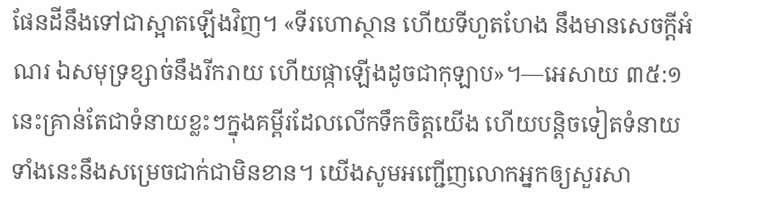ផែនដីនឹងទៅជាស្អាតឡើងវិញ។ «ទីរហោស្ថាន ហើយទីហួតហែង នឹងមានសេចក្ដីអំណរ ឯសមុទ្រខ្សាច់នឹងរីករាយ ហើយផ្កាឡើងដូចជាកុឡាប»។—អេសាយ ៣៥:១
នេះគ្រាន់តែជាទំនាយខ្លះៗក្នុងគម្ពីរដែលលើកទឹកចិត្តយើង ហើយបន្ដិចទៀតទំនាយទាំងនេះនឹងសម្រេចជាក់ជាមិនខាន។ យើងសូមអញ្ជើញលោកអ្នកឲ្យសួរសា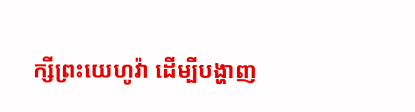ក្សីព្រះយេហូវ៉ា ដើម្បីបង្ហាញ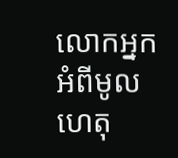លោកអ្នកអំពីមូលហេតុ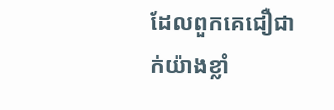ដែលពួកគេជឿជាក់យ៉ាងខ្លាំ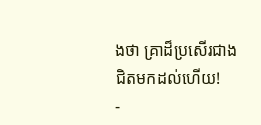ងថា គ្រាដ៏ប្រសើរជាង ជិតមកដល់ហើយ!
-